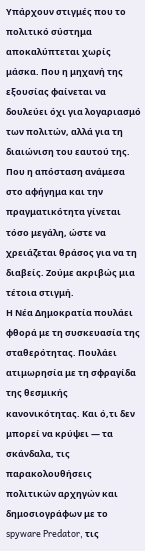Υπάρχουν στιγμές που το πολιτικό σύστημα αποκαλύπτεται χωρίς μάσκα. Που η μηχανή της εξουσίας φαίνεται να δουλεύει όχι για λογαριασμό των πολιτών, αλλά για τη διαιώνιση του εαυτού της. Που η απόσταση ανάμεσα στο αφήγημα και την πραγματικότητα γίνεται τόσο μεγάλη, ώστε να χρειάζεται θράσος για να τη διαβείς. Ζούμε ακριβώς μια τέτοια στιγμή.
Η Νέα Δημοκρατία πουλάει φθορά με τη συσκευασία της σταθερότητας. Πουλάει ατιμωρησία με τη σφραγίδα της θεσμικής κανονικότητας. Και ό,τι δεν μπορεί να κρύψει — τα σκάνδαλα, τις παρακολουθήσεις πολιτικών αρχηγών και δημοσιογράφων με το spyware Predator, τις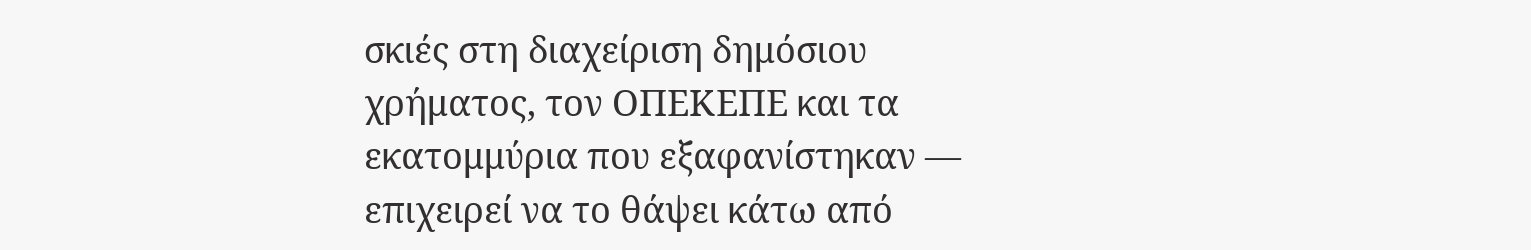σκιές στη διαχείριση δημόσιου χρήματος, τον ΟΠΕΚΕΠΕ και τα εκατομμύρια που εξαφανίστηκαν — επιχειρεί να το θάψει κάτω από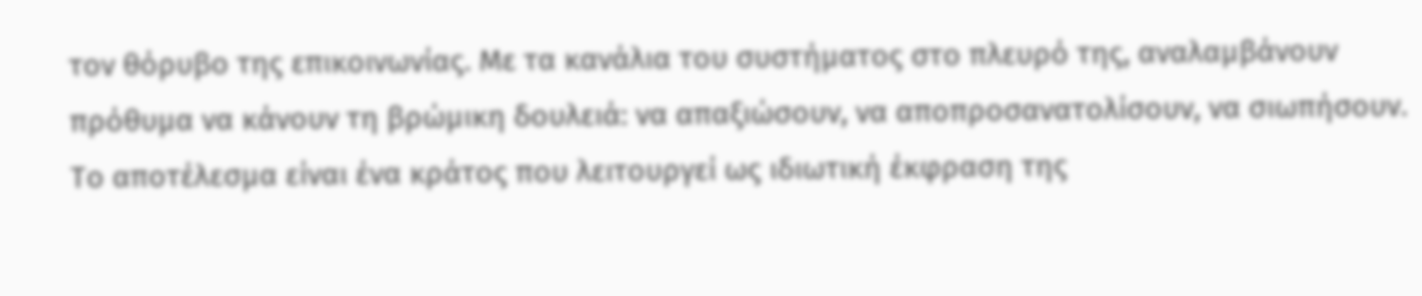τον θόρυβο της επικοινωνίας. Με τα κανάλια του συστήματος στο πλευρό της, αναλαμβάνουν πρόθυμα να κάνουν τη βρώμικη δουλειά: να απαξιώσουν, να αποπροσανατολίσουν, να σιωπήσουν.
Το αποτέλεσμα είναι ένα κράτος που λειτουργεί ως ιδιωτική έκφραση της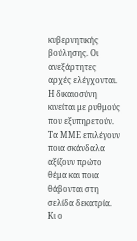κυβερνητικής βούλησης. Οι ανεξάρτητες αρχές ελέγχονται. Η δικαιοσύνη κινείται με ρυθμούς που εξυπηρετούν. Τα ΜΜΕ επιλέγουν ποια σκάνδαλα αξίζουν πρώτο θέμα και ποια θάβονται στη σελίδα δεκατρία. Κι ο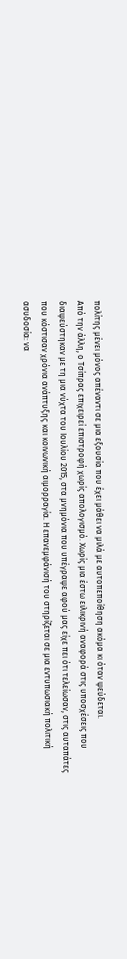πολίτης μένει μόνος απέναντι σε μια εξουσία που έχει μάθει να μιλά με αυτοπεποίθηση ακόμα κι όταν ψεύδεται.
Από την άλλη, ο Τσίπρας επιχειρεί επιστροφή χωρίς απολογισμό. Χωρίς μια έστω ειλικρινή αναφορά στις υποσχέσεις που διαψεύστηκαν με τη μια νύχτα του Ιουλίου 2015, στα μνημόνια που υπέγραψε αφού μας είχε πει ότι τελείωσαν, στις αυταπάτες που κόστισαν χρόνια ανάπτυξης και κοινωνική αιμορραγία. Η επανεμφάνισή του στηρίζεται σε μια εντυπωσιακή πολιτική ασυδοσία: να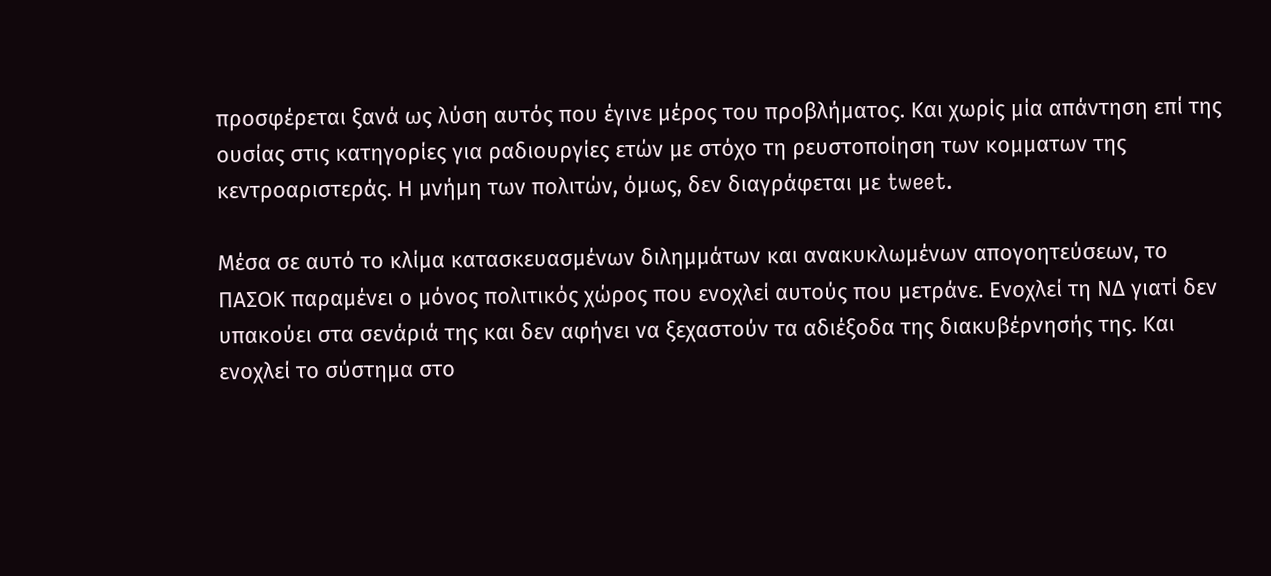προσφέρεται ξανά ως λύση αυτός που έγινε μέρος του προβλήματος. Και χωρίς μία απάντηση επί της ουσίας στις κατηγορίες για ραδιουργίες ετών με στόχο τη ρευστοποίηση των κομματων της κεντροαριστεράς. Η μνήμη των πολιτών, όμως, δεν διαγράφεται με tweet.

Μέσα σε αυτό το κλίμα κατασκευασμένων διλημμάτων και ανακυκλωμένων απογοητεύσεων, το ΠΑΣΟΚ παραμένει ο μόνος πολιτικός χώρος που ενοχλεί αυτούς που μετράνε. Ενοχλεί τη ΝΔ γιατί δεν υπακούει στα σενάριά της και δεν αφήνει να ξεχαστούν τα αδιέξοδα της διακυβέρνησής της. Και ενοχλεί το σύστημα στο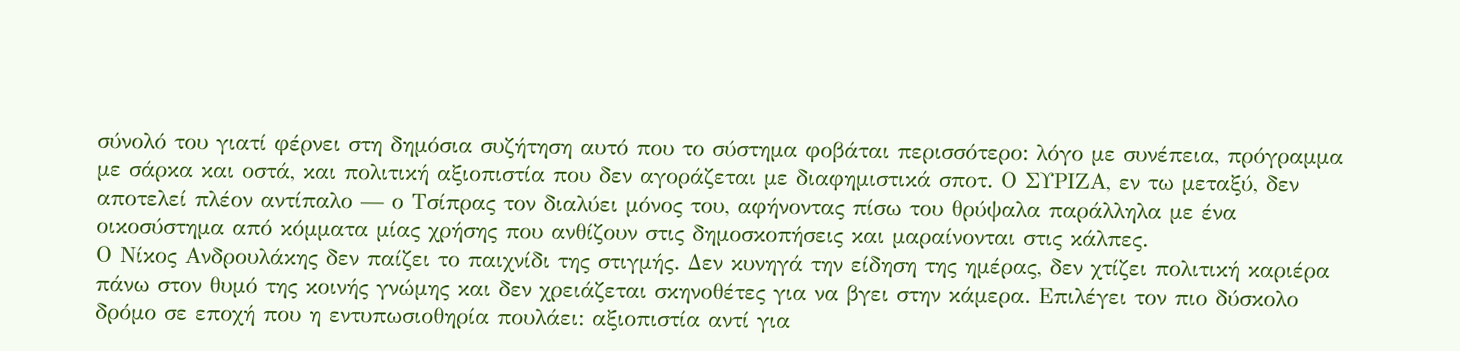σύνολό του γιατί φέρνει στη δημόσια συζήτηση αυτό που το σύστημα φοβάται περισσότερο: λόγο με συνέπεια, πρόγραμμα με σάρκα και οστά, και πολιτική αξιοπιστία που δεν αγοράζεται με διαφημιστικά σποτ. Ο ΣΥΡΙΖΑ, εν τω μεταξύ, δεν αποτελεί πλέον αντίπαλο — ο Τσίπρας τον διαλύει μόνος του, αφήνοντας πίσω του θρύψαλα παράλληλα με ένα οικοσύστημα από κόμματα μίας χρήσης που ανθίζουν στις δημοσκοπήσεις και μαραίνονται στις κάλπες.
Ο Νίκος Ανδρουλάκης δεν παίζει το παιχνίδι της στιγμής. Δεν κυνηγά την είδηση της ημέρας, δεν χτίζει πολιτική καριέρα πάνω στον θυμό της κοινής γνώμης και δεν χρειάζεται σκηνοθέτες για να βγει στην κάμερα. Επιλέγει τον πιο δύσκολο δρόμο σε εποχή που η εντυπωσιοθηρία πουλάει: αξιοπιστία αντί για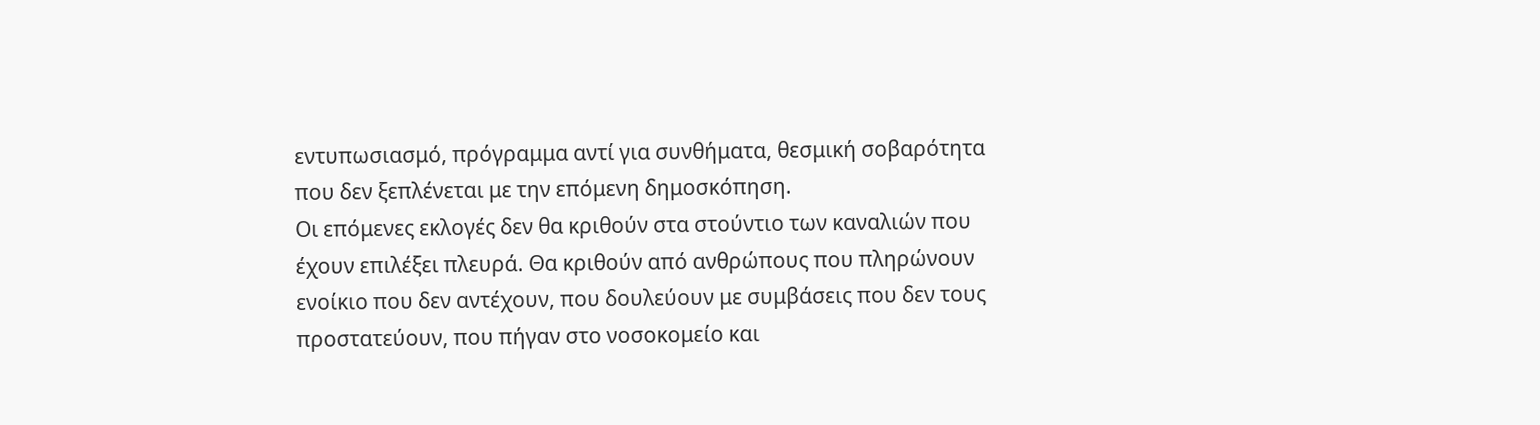εντυπωσιασμό, πρόγραμμα αντί για συνθήματα, θεσμική σοβαρότητα που δεν ξεπλένεται με την επόμενη δημοσκόπηση.
Οι επόμενες εκλογές δεν θα κριθούν στα στούντιο των καναλιών που έχουν επιλέξει πλευρά. Θα κριθούν από ανθρώπους που πληρώνουν ενοίκιο που δεν αντέχουν, που δουλεύουν με συμβάσεις που δεν τους προστατεύουν, που πήγαν στο νοσοκομείο και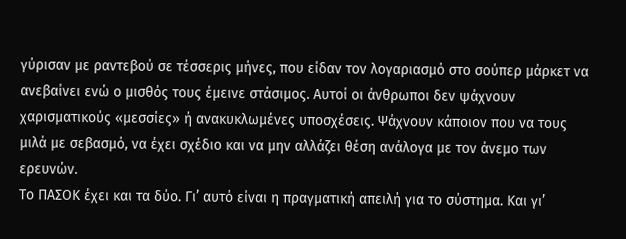γύρισαν με ραντεβού σε τέσσερις μήνες, που είδαν τον λογαριασμό στο σούπερ μάρκετ να ανεβαίνει ενώ ο μισθός τους έμεινε στάσιμος. Αυτοί οι άνθρωποι δεν ψάχνουν χαρισματικούς «μεσσίες» ή ανακυκλωμένες υποσχέσεις. Ψάχνουν κάποιον που να τους μιλά με σεβασμό, να έχει σχέδιο και να μην αλλάζει θέση ανάλογα με τον άνεμο των ερευνών.
Το ΠΑΣΟΚ έχει και τα δύο. Γι’ αυτό είναι η πραγματική απειλή για το σύστημα. Και γι’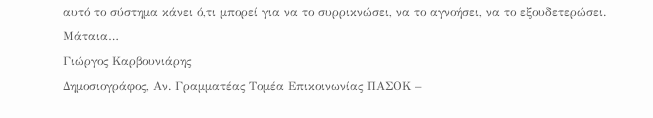αυτό το σύστημα κάνει ό,τι μπορεί για να το συρρικνώσει, να το αγνοήσει, να το εξουδετερώσει. Μάταια…
Γιώργος Καρβουνιάρης
Δημοσιογράφος, Αν. Γραμματέας Τομέα Επικοινωνίας ΠΑΣΟΚ –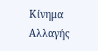Κίνημα Αλλαγής